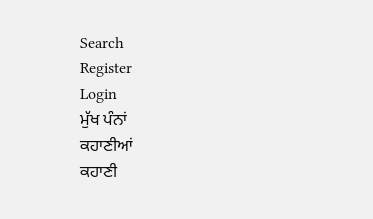Search
Register
Login
ਮੁੱਖ ਪੰਨਾਂ
ਕਹਾਣੀਆਂ
ਕਹਾਣੀ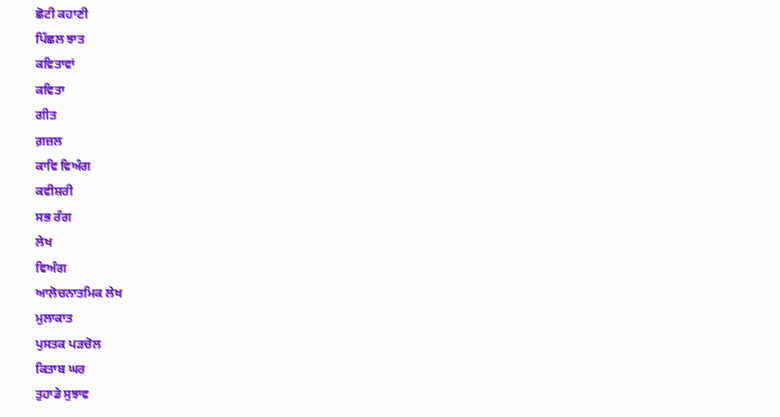ਛੋਟੀ ਕਹਾਣੀ
ਪਿੱਛਲ ਝਾਤ
ਕਵਿਤਾਵਾਂ
ਕਵਿਤਾ
ਗੀਤ
ਗ਼ਜ਼ਲ
ਕਾਵਿ ਵਿਅੰਗ
ਕਵੀਸ਼ਰੀ
ਸਭ ਰੰਗ
ਲੇਖ
ਵਿਅੰਗ
ਆਲੋਚਨਾਤਮਿਕ ਲੇਖ
ਮੁਲਾਕਾਤ
ਪੁਸਤਕ ਪੜਚੋਲ
ਕਿਤਾਬ ਘਰ
ਤੁਹਾਡੇ ਸੁਝਾਵ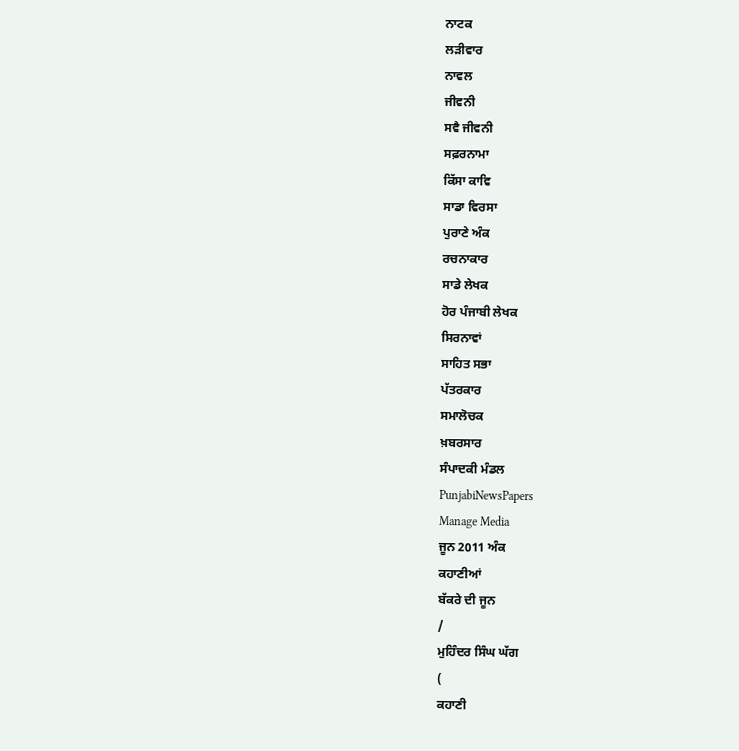ਨਾਟਕ
ਲੜੀਵਾਰ
ਨਾਵਲ
ਜੀਵਨੀ
ਸਵੈ ਜੀਵਨੀ
ਸਫ਼ਰਨਾਮਾ
ਕਿੱਸਾ ਕਾਵਿ
ਸਾਡਾ ਵਿਰਸਾ
ਪੁਰਾਣੇ ਅੰਕ
ਰਚਨਾਕਾਰ
ਸਾਡੇ ਲੇਖਕ
ਹੋਰ ਪੰਜਾਬੀ ਲੇਖਕ
ਸਿਰਨਾਵਾਂ
ਸਾਹਿਤ ਸਭਾ
ਪੱਤਰਕਾਰ
ਸਮਾਲੋਚਕ
ਖ਼ਬਰਸਾਰ
ਸੰਪਾਦਕੀ ਮੰਡਲ
PunjabiNewsPapers
Manage Media
ਜੂਨ 2011 ਅੰਕ
ਕਹਾਣੀਆਂ
ਬੱਕਰੇ ਦੀ ਜੂਨ
/
ਮੁਹਿੰਦਰ ਸਿੰਘ ਘੱਗ
(
ਕਹਾਣੀ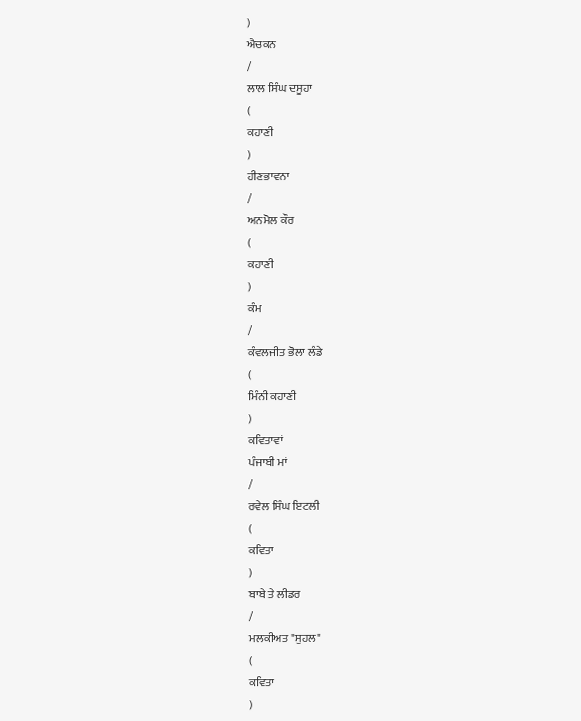)
ਐਚਕਨ
/
ਲਾਲ ਸਿੰਘ ਦਸੂਹਾ
(
ਕਹਾਣੀ
)
ਹੀਣਭਾਵਨਾ
/
ਅਨਮੋਲ ਕੌਰ
(
ਕਹਾਣੀ
)
ਕੰਮ
/
ਕੰਵਲਜੀਤ ਭੋਲਾ ਲੰਡੇ
(
ਮਿੰਨੀ ਕਹਾਣੀ
)
ਕਵਿਤਾਵਾਂ
ਪੰਜਾਬੀ ਮਾਂ
/
ਰਵੇਲ ਸਿੰਘ ਇਟਲੀ
(
ਕਵਿਤਾ
)
ਬਾਬੇ ਤੇ ਲੀਡਰ
/
ਮਲਕੀਅਤ "ਸੁਹਲ"
(
ਕਵਿਤਾ
)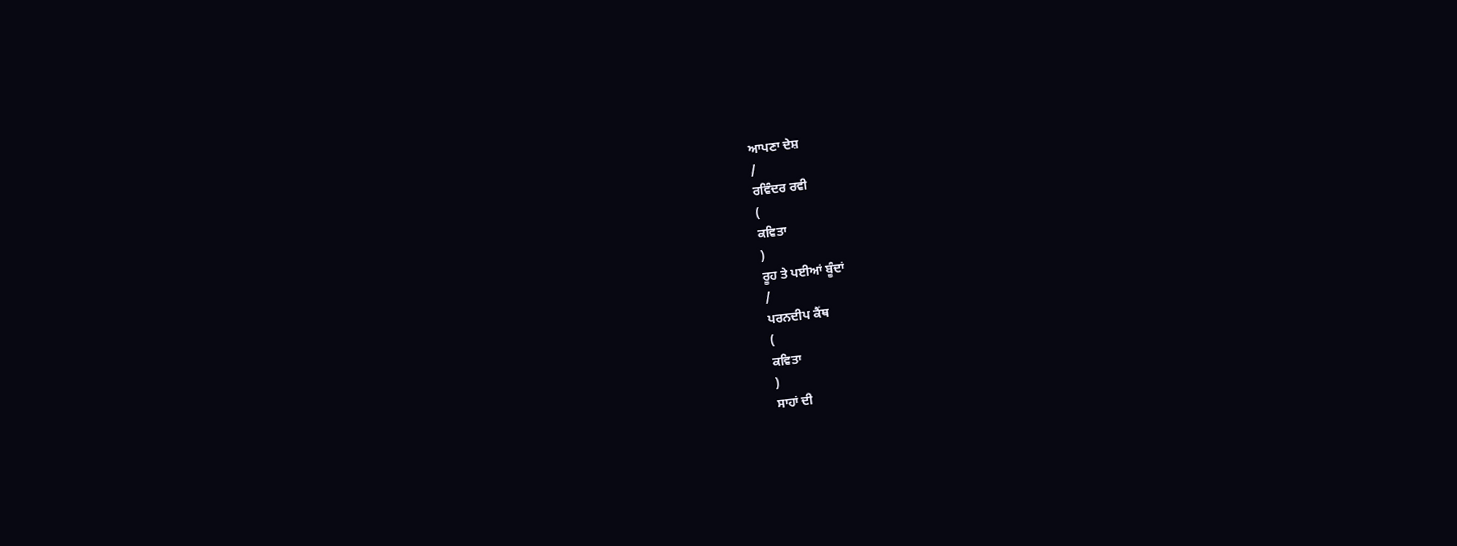ਆਪਣਾ ਦੇਸ਼
/
ਰਵਿੰਦਰ ਰਵੀ
(
ਕਵਿਤਾ
)
ਰੂਹ ਤੇ ਪਈਆਂ ਬੂੰਦਾਂ
/
ਪਰਨਦੀਪ ਕੈਂਥ
(
ਕਵਿਤਾ
)
ਸਾਹਾਂ ਦੀ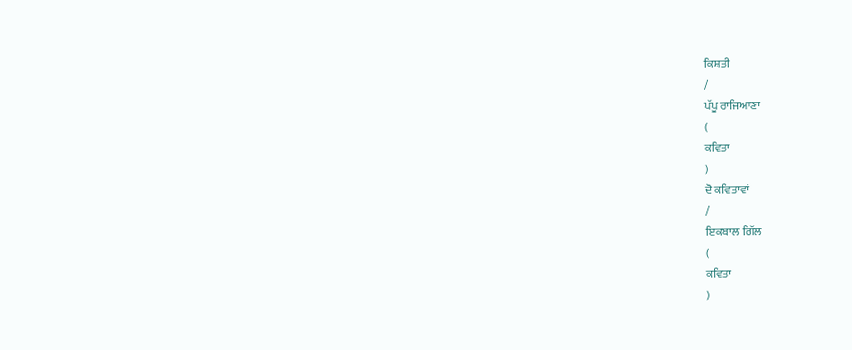ਕਿਸ਼ਤੀ
/
ਪੱਪੂ ਰਾਜਿਆਣਾ
(
ਕਵਿਤਾ
)
ਦੋ ਕਵਿਤਾਵਾਂ
/
ਇਕਬਾਲ ਗਿੱਲ
(
ਕਵਿਤਾ
)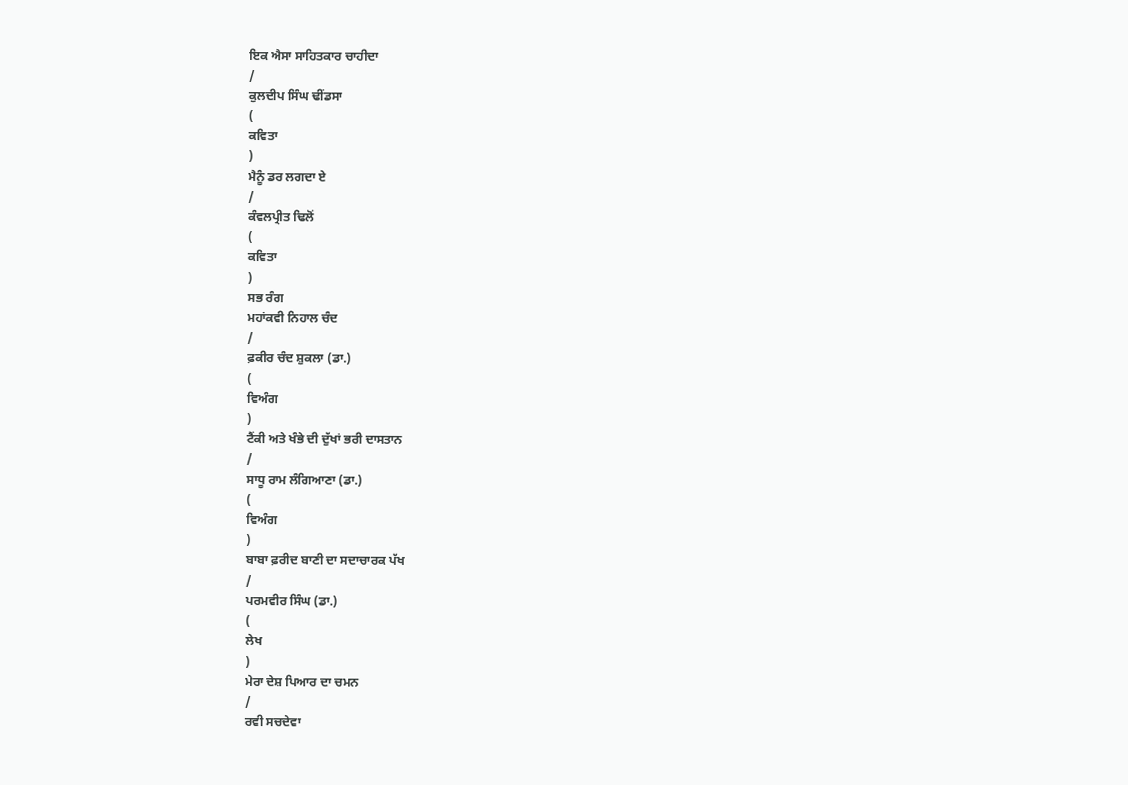ਇਕ ਐਸਾ ਸਾਹਿਤਕਾਰ ਚਾਹੀਦਾ
/
ਕੁਲਦੀਪ ਸਿੰਘ ਢੀਂਡਸਾ
(
ਕਵਿਤਾ
)
ਮੈਨੂੰ ਡਰ ਲਗਦਾ ਏ
/
ਕੰਵਲਪ੍ਰੀਤ ਢਿਲੋਂ
(
ਕਵਿਤਾ
)
ਸਭ ਰੰਗ
ਮਹਾਂਕਵੀ ਨਿਹਾਲ ਚੰਦ
/
ਫ਼ਕੀਰ ਚੰਦ ਸ਼ੁਕਲਾ (ਡਾ.)
(
ਵਿਅੰਗ
)
ਟੈਂਕੀ ਅਤੇ ਖੰਭੇ ਦੀ ਦੁੱਖਾਂ ਭਰੀ ਦਾਸਤਾਨ
/
ਸਾਧੂ ਰਾਮ ਲੰਗਿਆਣਾ (ਡਾ.)
(
ਵਿਅੰਗ
)
ਬਾਬਾ ਫ਼ਰੀਦ ਬਾਣੀ ਦਾ ਸਦਾਚਾਰਕ ਪੱਖ
/
ਪਰਮਵੀਰ ਸਿੰਘ (ਡਾ.)
(
ਲੇਖ
)
ਮੇਰਾ ਦੇਸ਼ ਪਿਆਰ ਦਾ ਚਮਨ
/
ਰਵੀ ਸਚਦੇਵਾ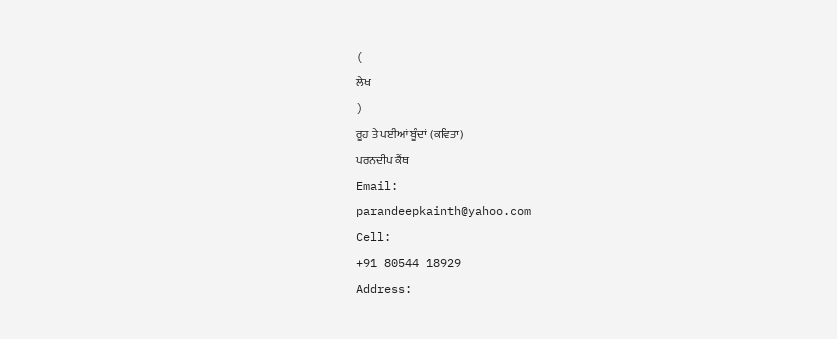(
ਲੇਖ
)
ਰੂਹ ਤੇ ਪਈਆਂ ਬੂੰਦਾਂ (ਕਵਿਤਾ)
ਪਰਨਦੀਪ ਕੈਂਥ
Email:
parandeepkainth@yahoo.com
Cell:
+91 80544 18929
Address: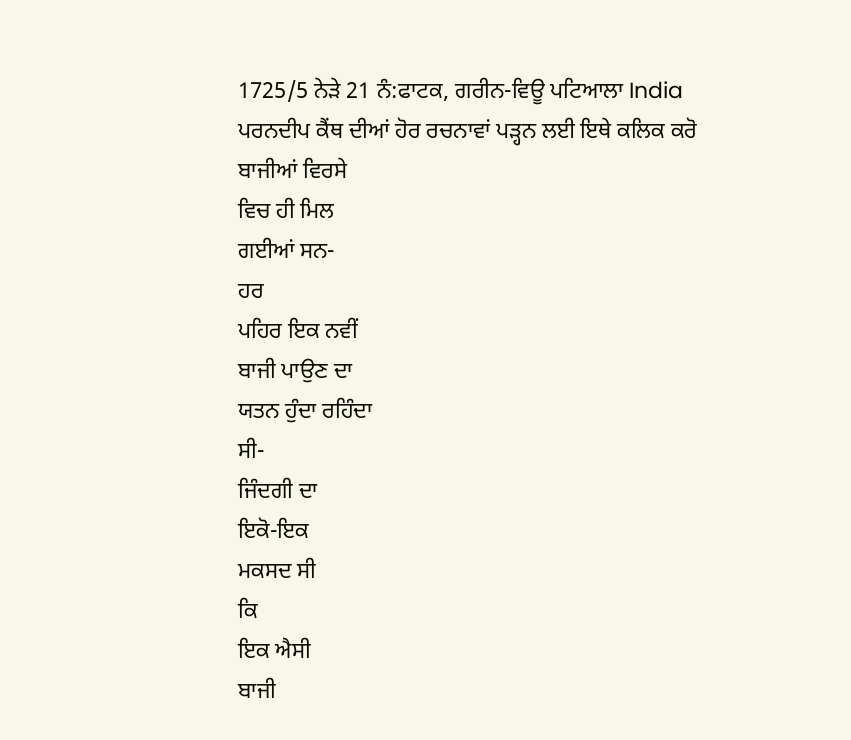1725/5 ਨੇੜੇ 21 ਨੰ:ਫਾਟਕ, ਗਰੀਨ-ਵਿਊ ਪਟਿਆਲਾ India
ਪਰਨਦੀਪ ਕੈਂਥ ਦੀਆਂ ਹੋਰ ਰਚਨਾਵਾਂ ਪੜ੍ਹਨ ਲਈ ਇਥੇ ਕਲਿਕ ਕਰੋ
ਬਾਜੀਆਂ ਵਿਰਸੇ
ਵਿਚ ਹੀ ਮਿਲ
ਗਈਆਂ ਸਨ-
ਹਰ
ਪਹਿਰ ਇਕ ਨਵੀਂ
ਬਾਜੀ ਪਾਉਣ ਦਾ
ਯਤਨ ਹੁੰਦਾ ਰਹਿੰਦਾ
ਸੀ-
ਜਿੰਦਗੀ ਦਾ
ਇਕੋ-ਇਕ
ਮਕਸਦ ਸੀ
ਕਿ
ਇਕ ਐਸੀ
ਬਾਜੀ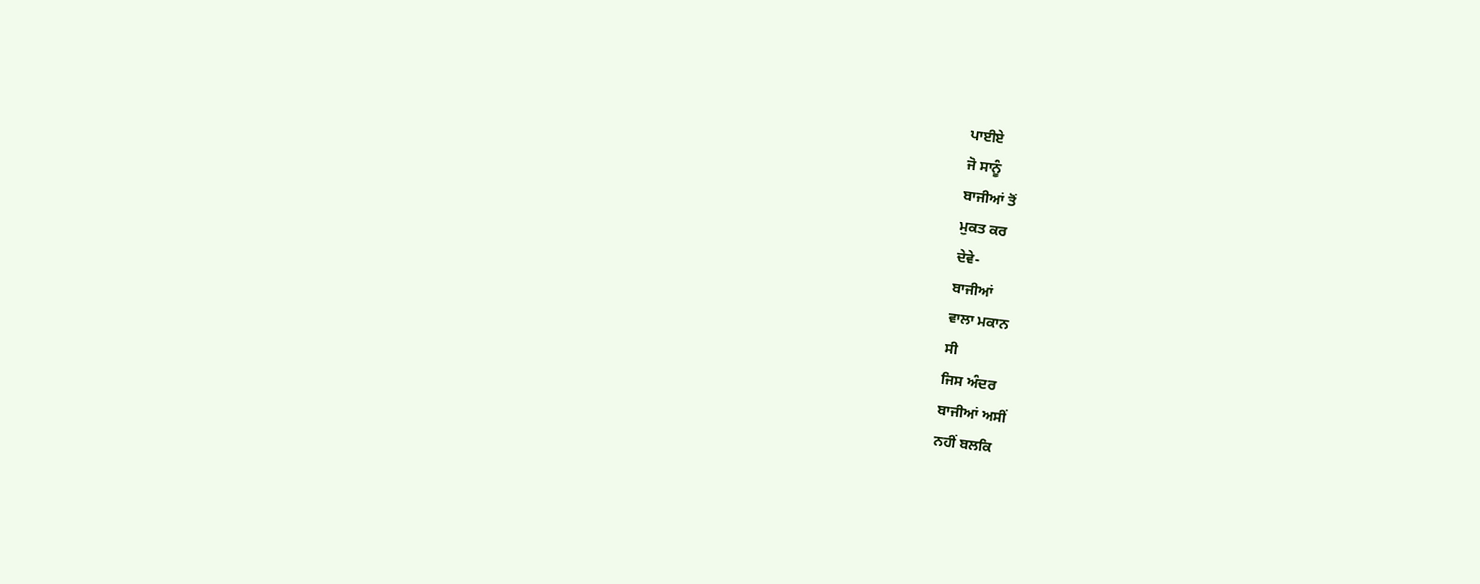ਪਾਈਏ
ਜੋ ਸਾਨੂੰ
ਬਾਜੀਆਂ ਤੋਂ
ਮੁਕਤ ਕਰ
ਦੇਵੇ-
ਬਾਜੀਆਂ
ਵਾਲਾ ਮਕਾਨ
ਸੀ
ਜਿਸ ਅੰਦਰ
ਬਾਜੀਆਂ ਅਸੀਂ
ਨਹੀਂ ਬਲਕਿ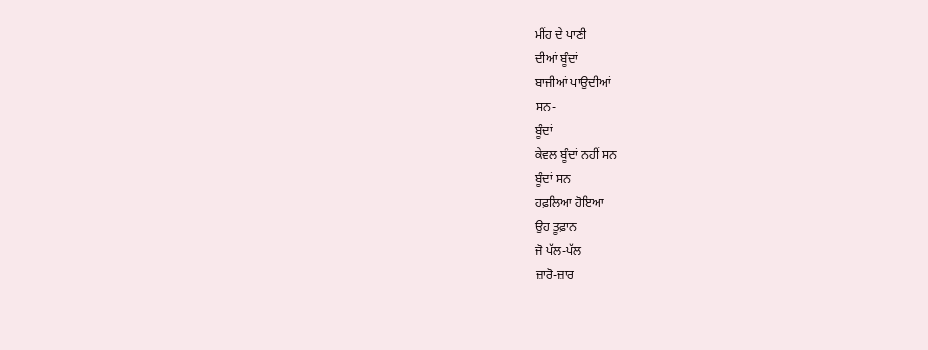ਮੀਂਹ ਦੇ ਪਾਣੀ
ਦੀਆਂ ਬੂੰਦਾਂ
ਬਾਜੀਆਂ ਪਾਉਦੀਆਂ
ਸਨ-
ਬੂੰਦਾਂ
ਕੇਵਲ ਬੂੰਦਾਂ ਨਹੀਂ ਸਨ
ਬੂੰਦਾਂ ਸਨ
ਹਫ਼ਲਿਆ ਹੋਇਆ
ਉਹ ਤੂਫ਼ਾਨ
ਜੋ ਪੱਲ-ਪੱਲ
ਜ਼ਾਰੋ-ਜ਼ਾਰ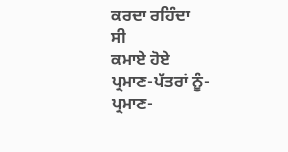ਕਰਦਾ ਰਹਿੰਦਾ
ਸੀ
ਕਮਾਏ ਹੋਏ
ਪ੍ਰਮਾਣ-ਪੱਤਰਾਂ ਨੂੰ-
ਪ੍ਰਮਾਣ-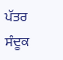ਪੱਤਰ
ਸੰਦੂਕ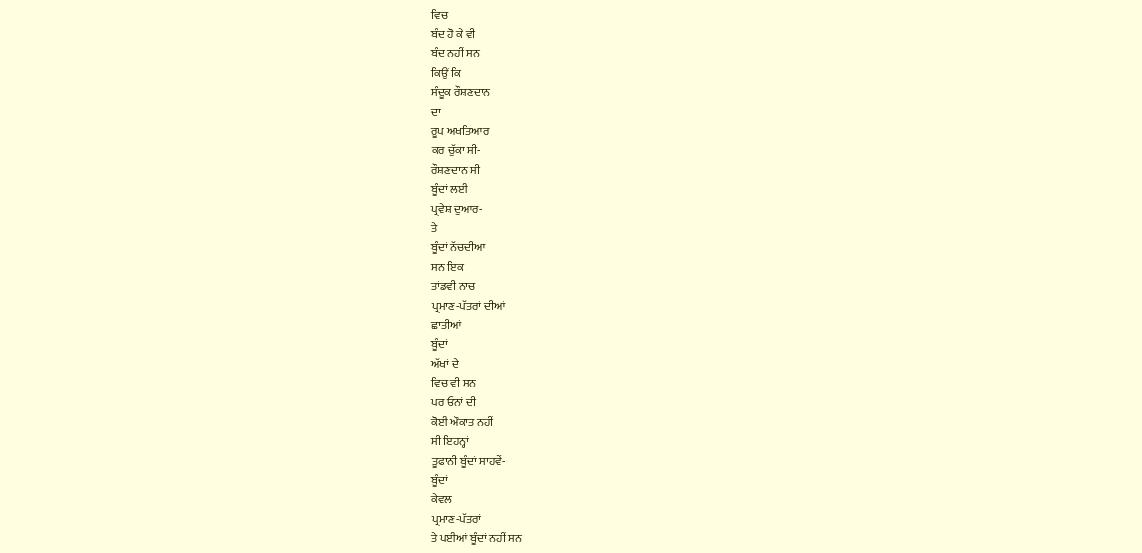ਵਿਚ
ਬੰਦ ਹੋ ਕੇ ਵੀ
ਬੰਦ ਨਹੀਂ ਸਨ
ਕਿਉਂ ਕਿ
ਸੰਦੂਕ ਰੌਸ਼ਣਦਾਨ
ਦਾ
ਰੂਪ ਅਖਤਿਆਰ
ਕਰ ਚੁੱਕਾ ਸੀ-
ਰੌਸ਼ਣਦਾਨ ਸੀ
ਬੂੰਦਾਂ ਲਈ
ਪ੍ਰਵੇਸ਼ ਦੁਆਰ-
ਤੇ
ਬੂੰਦਾਂ ਨੱਚਦੀਆ
ਸਨ ਇਕ
ਤਾਂਡਵੀ ਨਾਚ
ਪ੍ਰਮਾਣ-ਪੱਤਰਾਂ ਦੀਆਂ
ਛਾਤੀਆਂ
ਬੂੰਦਾਂ
ਅੱਖਾਂ ਦੇ
ਵਿਚ ਵੀ ਸਨ
ਪਰ ਓਨਾਂ ਦੀ
ਕੋਈ ਔਕਾਤ ਨਹੀਂ
ਸੀ ਇਹਨ੍ਹਾਂ
ਤੂਫਾਨੀ ਬੂੰਦਾਂ ਸਾਹਵੇਂ-
ਬੂੰਦਾਂ
ਕੇਵਲ
ਪ੍ਰਮਾਣ-ਪੱਤਰਾਂ
ਤੇ ਪਈਆਂ ਬੂੰਦਾਂ ਨਹੀਂ ਸਨ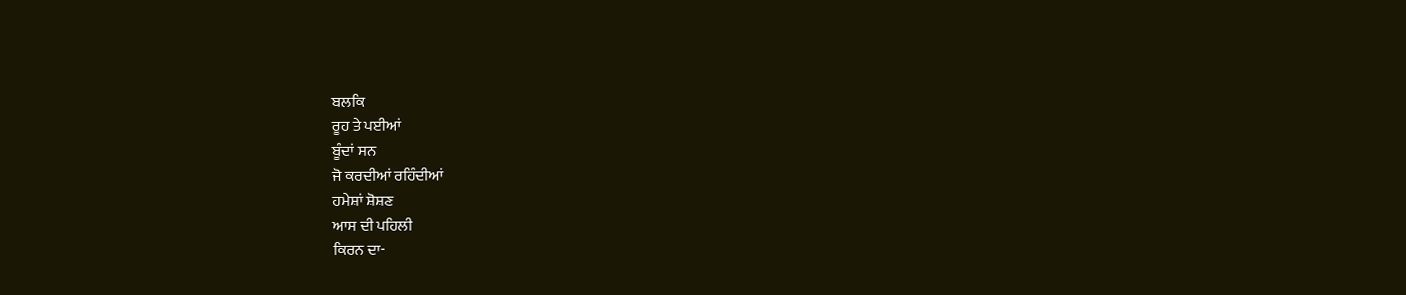ਬਲਕਿ
ਰੂਹ ਤੇ ਪਈਆਂ
ਬੂੰਦਾਂ ਸਨ
ਜੋ ਕਰਦੀਆਂ ਰਹਿੰਦੀਆਂ
ਹਮੇਸ਼ਾਂ ਸ਼ੋਸ਼ਣ
ਆਸ ਦੀ ਪਹਿਲੀ
ਕਿਰਨ ਦਾ-